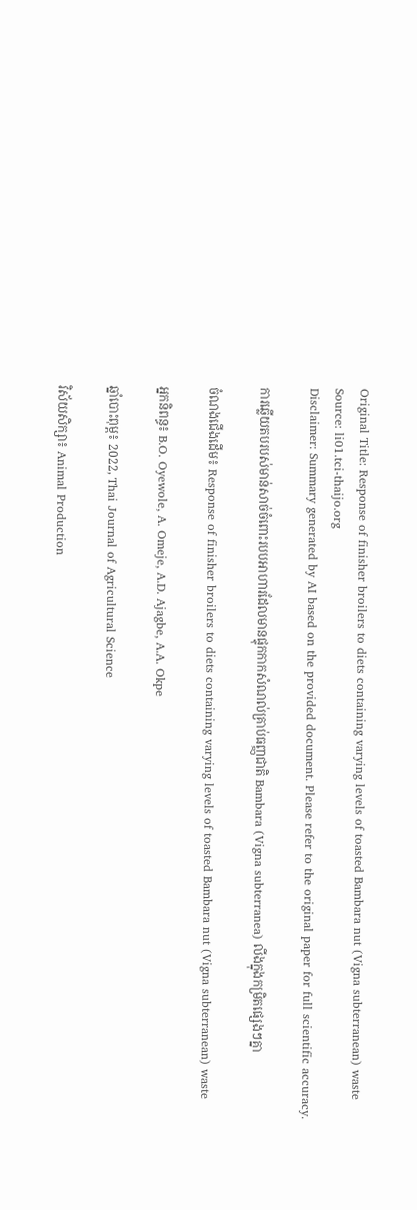Original Title: Response of finisher broilers to diets containing varying levels of toasted Bambara nut (Vigna subterranean) waste
Source: li01.tci-thaijo.org
Disclaimer: Summary generated by AI based on the provided document. Please refer to the original paper for full scientific accuracy.

ការឆ្លើយតបរបស់មាន់សាច់ចំពោះរបបអាហារដែលមានផ្ទុកកាកសំណល់គ្រាប់ធញ្ញជាតិ Bambara (Vigna subterranea) លីងក្នុងកម្រិតផ្សេងៗគ្នា

ចំណងជើងដើម៖ Response of finisher broilers to diets containing varying levels of toasted Bambara nut (Vigna subterranean) waste

អ្នកនិពន្ធ៖ B.O. Oyewole, A. Omeje, A.D. Ajagbe, A.A. Okpe

ឆ្នាំបោះពុម្ព៖ 2022, Thai Journal of Agricultural Science

វិស័យសិក្សា៖ Animal Production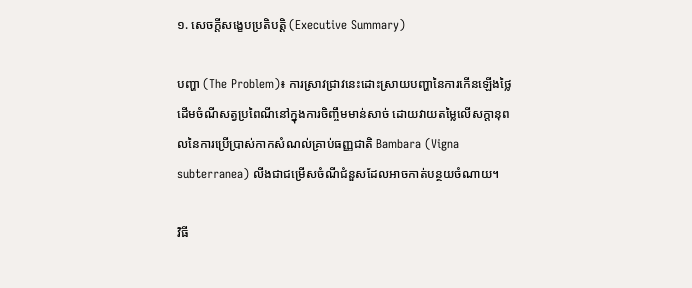១. សេចក្តីសង្ខេបប្រតិបត្តិ (Executive Summary)

បញ្ហា (The Problem)៖ ការស្រាវជ្រាវនេះដោះស្រាយបញ្ហានៃការកើនឡើងថ្លៃដើមចំណីសត្វប្រពៃណីនៅក្នុងការចិញ្ចឹមមាន់សាច់ ដោយវាយតម្លៃលើសក្តានុពលនៃការប្រើប្រាស់កាកសំណល់គ្រាប់ធញ្ញជាតិ Bambara (Vigna subterranea) លីងជាជម្រើសចំណីជំនួសដែលអាចកាត់បន្ថយចំណាយ។

វិធី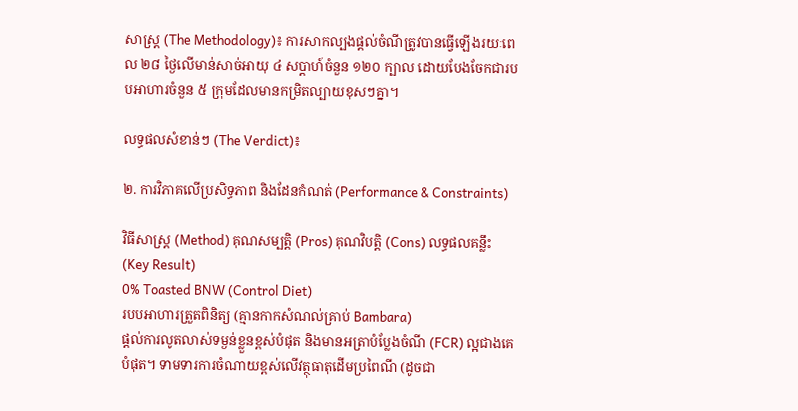សាស្ត្រ (The Methodology)៖ ការសាកល្បងផ្តល់ចំណីត្រូវបានធ្វើឡើងរយៈពេល ២៨ ថ្ងៃលើមាន់សាច់អាយុ ៤ សប្តាហ៍ចំនួន ១២០ ក្បាល ដោយបែងចែកជារបបអាហារចំនួន ៥ ក្រុមដែលមានកម្រិតល្បាយខុសៗគ្នា។

លទ្ធផលសំខាន់ៗ (The Verdict)៖

២. ការវិភាគលើប្រសិទ្ធភាព និងដែនកំណត់ (Performance & Constraints)

វិធីសាស្ត្រ (Method) គុណសម្បត្តិ (Pros) គុណវិបត្តិ (Cons) លទ្ធផលគន្លឹះ (Key Result)
0% Toasted BNW (Control Diet)
របបអាហារត្រួតពិនិត្យ (គ្មានកាកសំណល់គ្រាប់ Bambara)
ផ្តល់ការលូតលាស់ទម្ងន់ខ្លួនខ្ពស់បំផុត និងមានអត្រាបំប្លែងចំណី (FCR) ល្អជាងគេបំផុត។ ទាមទារការចំណាយខ្ពស់លើវត្ថុធាតុដើមប្រពៃណី (ដូចជា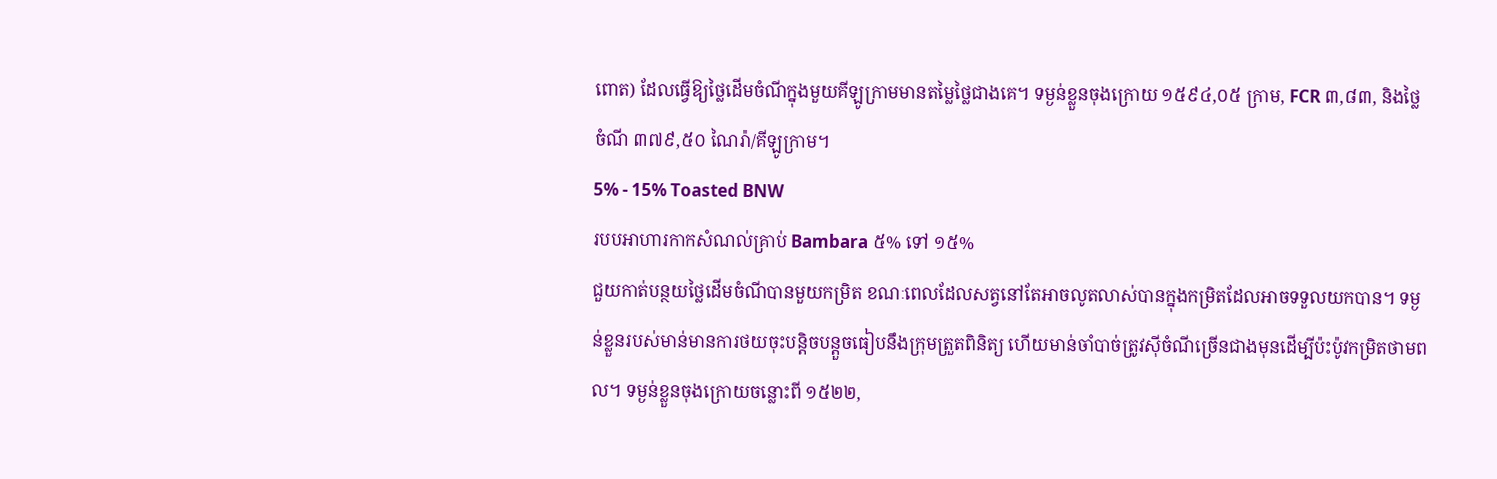ពោត) ដែលធ្វើឱ្យថ្លៃដើមចំណីក្នុងមួយគីឡូក្រាមមានតម្លៃថ្លៃជាងគេ។ ទម្ងន់ខ្លួនចុងក្រោយ ១៥៩៤,០៥ ក្រាម, FCR ៣,៨៣, និងថ្លៃចំណី ៣៧៩,៥០ ណៃរ៉ា/គីឡូក្រាម។
5% - 15% Toasted BNW
របបអាហារកាកសំណល់គ្រាប់ Bambara ៥% ទៅ ១៥%
ជួយកាត់បន្ថយថ្លៃដើមចំណីបានមួយកម្រិត ខណៈពេលដែលសត្វនៅតែអាចលូតលាស់បានក្នុងកម្រិតដែលអាចទទួលយកបាន។ ទម្ងន់ខ្លួនរបស់មាន់មានការថយចុះបន្តិចបន្តួចធៀបនឹងក្រុមត្រួតពិនិត្យ ហើយមាន់ចាំបាច់ត្រូវស៊ីចំណីច្រើនជាងមុនដើម្បីប៉ះប៉ូវកម្រិតថាមពល។ ទម្ងន់ខ្លួនចុងក្រោយចន្លោះពី ១៥២២,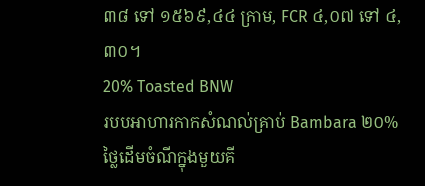៣៨ ទៅ ១៥៦៩,៤៤ ក្រាម, FCR ៤,០៧ ទៅ ៤,៣០។
20% Toasted BNW
របបអាហារកាកសំណល់គ្រាប់ Bambara ២០%
ថ្លៃដើមចំណីក្នុងមួយគី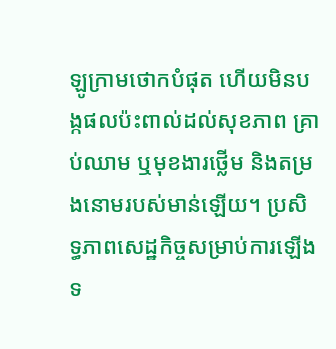ឡូក្រាមថោកបំផុត ហើយមិនបង្កផលប៉ះពាល់ដល់សុខភាព គ្រាប់ឈាម ឬមុខងារថ្លើម និងតម្រងនោមរបស់មាន់ឡើយ។ ប្រសិទ្ធភាពសេដ្ឋកិច្ចសម្រាប់ការឡើងទ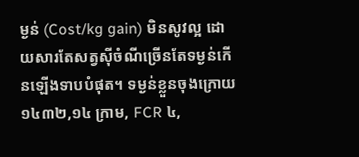ម្ងន់ (Cost/kg gain) មិនសូវល្អ ដោយសារតែសត្វស៊ីចំណីច្រើនតែទម្ងន់កើនឡើងទាបបំផុត។ ទម្ងន់ខ្លួនចុងក្រោយ ១៤៣២,១៤ ក្រាម, FCR ៤,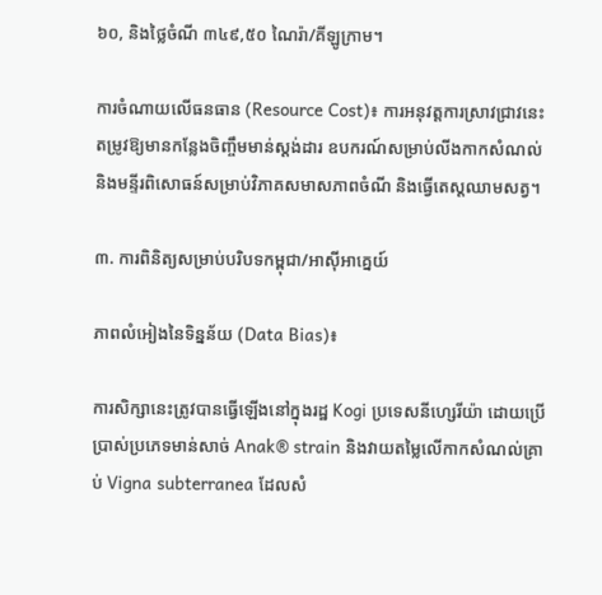៦០, និងថ្លៃចំណី ៣៤៩,៥០ ណៃរ៉ា/គីឡូក្រាម។

ការចំណាយលើធនធាន (Resource Cost)៖ ការអនុវត្តការស្រាវជ្រាវនេះតម្រូវឱ្យមានកន្លែងចិញ្ចឹមមាន់ស្តង់ដារ ឧបករណ៍សម្រាប់លីងកាកសំណល់ និងមន្ទីរពិសោធន៍សម្រាប់វិភាគសមាសភាពចំណី និងធ្វើតេស្តឈាមសត្វ។

៣. ការពិនិត្យសម្រាប់បរិបទកម្ពុជា/អាស៊ីអាគ្នេយ៍

ភាពលំអៀងនៃទិន្នន័យ (Data Bias)៖

ការសិក្សានេះត្រូវបានធ្វើឡើងនៅក្នុងរដ្ឋ Kogi ប្រទេសនីហ្សេរីយ៉ា ដោយប្រើប្រាស់ប្រភេទមាន់សាច់ Anak® strain និងវាយតម្លៃលើកាកសំណល់គ្រាប់ Vigna subterranea ដែលសំ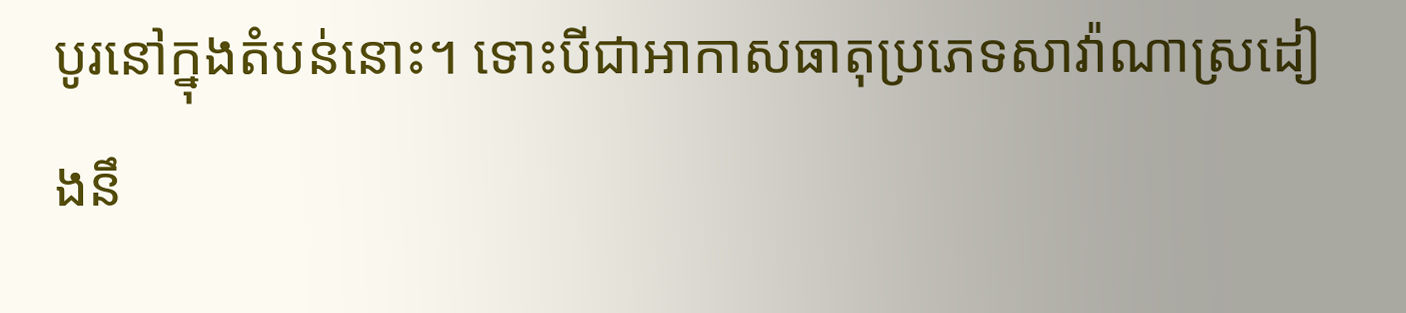បូរនៅក្នុងតំបន់នោះ។ ទោះបីជាអាកាសធាតុប្រភេទសាវ៉ាណាស្រដៀងនឹ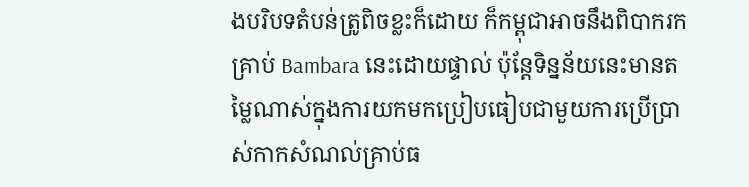ងបរិបទតំបន់ត្រូពិចខ្លះក៏ដោយ ក៏កម្ពុជាអាចនឹងពិបាករកគ្រាប់ Bambara នេះដោយផ្ទាល់ ប៉ុន្តែទិន្នន័យនេះមានតម្លៃណាស់ក្នុងការយកមកប្រៀបធៀបជាមួយការប្រើប្រាស់កាកសំណល់គ្រាប់ធ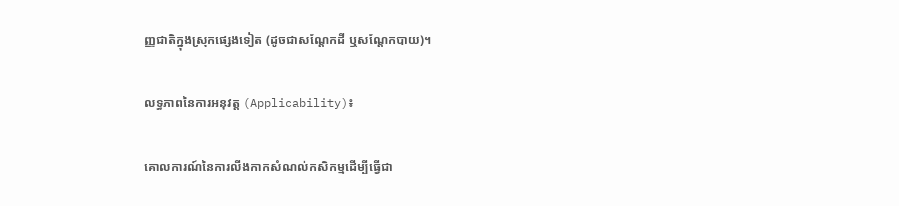ញ្ញជាតិក្នុងស្រុកផ្សេងទៀត (ដូចជាសណ្តែកដី ឬសណ្តែកបាយ)។

លទ្ធភាពនៃការអនុវត្ត (Applicability)៖

គោលការណ៍នៃការលីងកាកសំណល់កសិកម្មដើម្បីធ្វើជា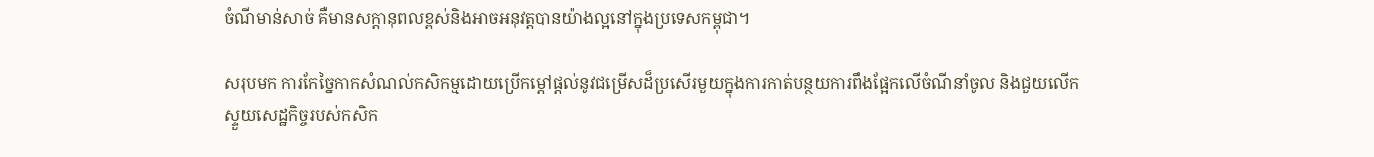ចំណីមាន់សាច់ គឺមានសក្តានុពលខ្ពស់និងអាចអនុវត្តបានយ៉ាងល្អនៅក្នុងប្រទេសកម្ពុជា។

សរុបមក ការកែច្នៃកាកសំណល់កសិកម្មដោយប្រើកម្តៅផ្តល់នូវជម្រើសដ៏ប្រសើរមួយក្នុងការកាត់បន្ថយការពឹងផ្អែកលើចំណីនាំចូល និងជួយលើកស្ទួយសេដ្ឋកិច្ចរបស់កសិក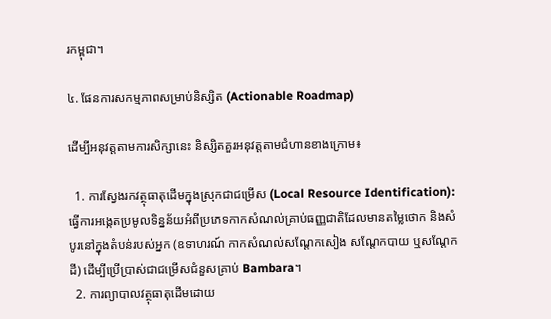រកម្ពុជា។

៤. ផែនការសកម្មភាពសម្រាប់និស្សិត (Actionable Roadmap)

ដើម្បីអនុវត្តតាមការសិក្សានេះ និស្សិតគួរអនុវត្តតាមជំហានខាងក្រោម៖

  1. ការស្វែងរកវត្ថុធាតុដើមក្នុងស្រុកជាជម្រើស (Local Resource Identification): ធ្វើការអង្កេតប្រមូលទិន្នន័យអំពីប្រភេទកាកសំណល់គ្រាប់ធញ្ញជាតិដែលមានតម្លៃថោក និងសំបូរនៅក្នុងតំបន់របស់អ្នក (ឧទាហរណ៍ កាកសំណល់សណ្តែកសៀង សណ្តែកបាយ ឬសណ្តែកដី) ដើម្បីប្រើប្រាស់ជាជម្រើសជំនួសគ្រាប់ Bambara។
  2. ការព្យាបាលវត្ថុធាតុដើមដោយ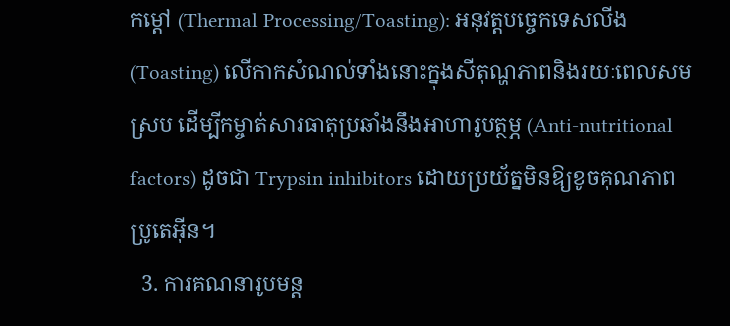កម្តៅ (Thermal Processing/Toasting): អនុវត្តបច្ចេកទេសលីង (Toasting) លើកាកសំណល់ទាំងនោះក្នុងសីតុណ្ហភាពនិងរយៈពេលសមស្រប ដើម្បីកម្ចាត់សារធាតុប្រឆាំងនឹងអាហារូបត្ថម្ភ (Anti-nutritional factors) ដូចជា Trypsin inhibitors ដោយប្រយ័ត្នមិនឱ្យខូចគុណភាពប្រូតេអ៊ីន។
  3. ការគណនារូបមន្ត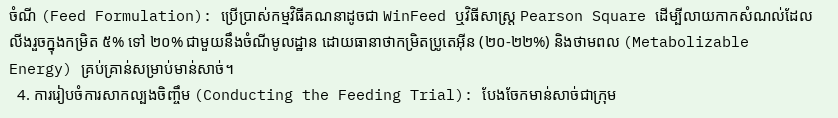ចំណី (Feed Formulation): ប្រើប្រាស់កម្មវិធីគណនាដូចជា WinFeed ឬវិធីសាស្ត្រ Pearson Square ដើម្បីលាយកាកសំណល់ដែលលីងរួចក្នុងកម្រិត ៥% ទៅ ២០% ជាមួយនឹងចំណីមូលដ្ឋាន ដោយធានាថាកម្រិតប្រូតេអ៊ីន (២០-២២%) និងថាមពល (Metabolizable Energy) គ្រប់គ្រាន់សម្រាប់មាន់សាច់។
  4. ការរៀបចំការសាកល្បងចិញ្ចឹម (Conducting the Feeding Trial): បែងចែកមាន់សាច់ជាក្រុម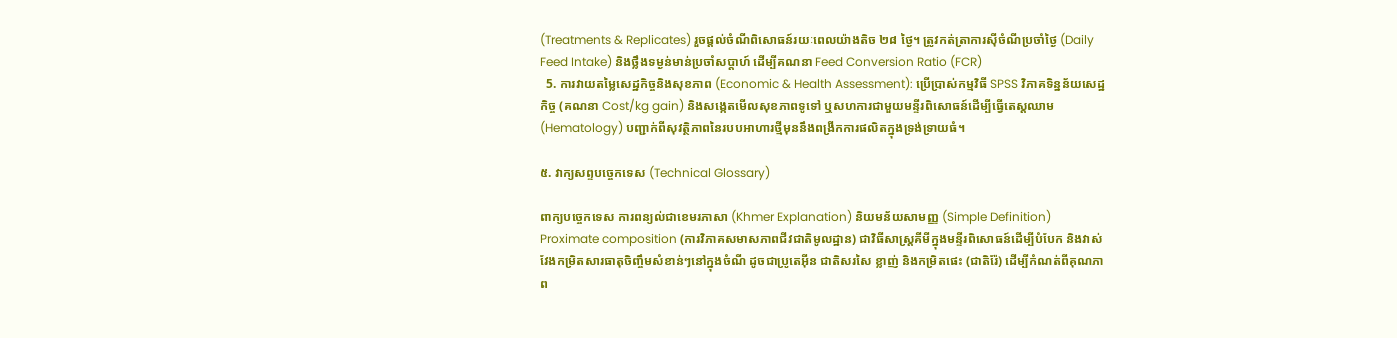(Treatments & Replicates) រួចផ្តល់ចំណីពិសោធន៍រយៈពេលយ៉ាងតិច ២៨ ថ្ងៃ។ ត្រូវកត់ត្រាការស៊ីចំណីប្រចាំថ្ងៃ (Daily Feed Intake) និងថ្លឹងទម្ងន់មាន់ប្រចាំសប្តាហ៍ ដើម្បីគណនា Feed Conversion Ratio (FCR)
  5. ការវាយតម្លៃសេដ្ឋកិច្ចនិងសុខភាព (Economic & Health Assessment): ប្រើប្រាស់កម្មវិធី SPSS វិភាគទិន្នន័យសេដ្ឋកិច្ច (គណនា Cost/kg gain) និងសង្កេតមើលសុខភាពទូទៅ ឬសហការជាមួយមន្ទីរពិសោធន៍ដើម្បីធ្វើតេស្តឈាម (Hematology) បញ្ជាក់ពីសុវត្ថិភាពនៃរបបអាហារថ្មីមុននឹងពង្រីកការផលិតក្នុងទ្រង់ទ្រាយធំ។

៥. វាក្យសព្ទបច្ចេកទេស (Technical Glossary)

ពាក្យបច្ចេកទេស ការពន្យល់ជាខេមរភាសា (Khmer Explanation) និយមន័យសាមញ្ញ (Simple Definition)
Proximate composition (ការវិភាគសមាសភាពជីវជាតិមូលដ្ឋាន) ជាវិធីសាស្ត្រគីមីក្នុងមន្ទីរពិសោធន៍ដើម្បីបំបែក និងវាស់វែងកម្រិតសារធាតុចិញ្ចឹមសំខាន់ៗនៅក្នុងចំណី ដូចជាប្រូតេអ៊ីន ជាតិសរសៃ ខ្លាញ់ និងកម្រិតផេះ (ជាតិរ៉ែ) ដើម្បីកំណត់ពីគុណភាព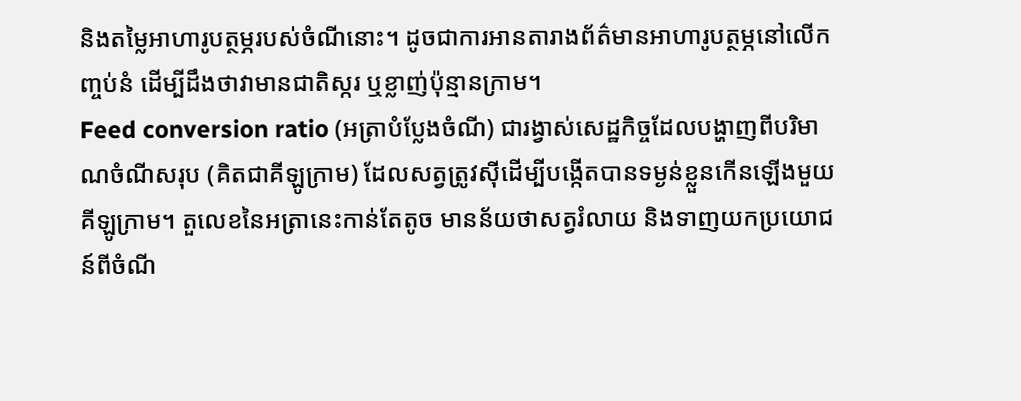និងតម្លៃអាហារូបត្ថម្ភរបស់ចំណីនោះ។ ដូចជាការអានតារាងព័ត៌មានអាហារូបត្ថម្ភនៅលើកញ្ចប់នំ ដើម្បីដឹងថាវាមានជាតិស្ករ ឬខ្លាញ់ប៉ុន្មានក្រាម។
Feed conversion ratio (អត្រាបំប្លែងចំណី) ជារង្វាស់សេដ្ឋកិច្ចដែលបង្ហាញពីបរិមាណចំណីសរុប (គិតជាគីឡូក្រាម) ដែលសត្វត្រូវស៊ីដើម្បីបង្កើតបានទម្ងន់ខ្លួនកើនឡើងមួយគីឡូក្រាម។ តួលេខនៃអត្រានេះកាន់តែតូច មានន័យថាសត្វរំលាយ និងទាញយកប្រយោជន៍ពីចំណី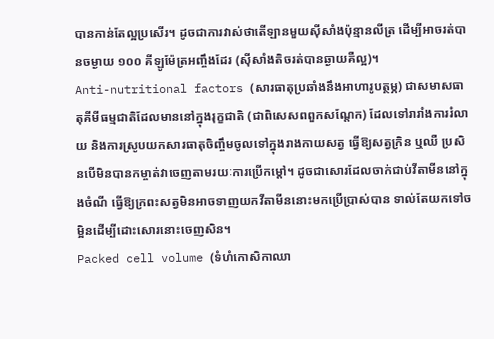បានកាន់តែល្អប្រសើរ។ ដូចជាការវាស់ថាតើឡានមួយស៊ីសាំងប៉ុន្មានលីត្រ ដើម្បីអាចរត់បានចម្ងាយ ១០០ គីឡូម៉ែត្រអញ្ចឹងដែរ (ស៊ីសាំងតិចរត់បានឆ្ងាយគឺល្អ)។
Anti-nutritional factors (សារធាតុប្រឆាំងនឹងអាហារូបត្ថម្ភ) ជាសមាសធាតុគីមីធម្មជាតិដែលមាននៅក្នុងរុក្ខជាតិ (ជាពិសេសពពួកសណ្តែក) ដែលទៅរារាំងការរំលាយ និងការស្រូបយកសារធាតុចិញ្ចឹមចូលទៅក្នុងរាងកាយសត្វ ធ្វើឱ្យសត្វក្រិន ឬឈឺ ប្រសិនបើមិនបានកម្ចាត់វាចេញតាមរយៈការប្រើកម្តៅ។ ដូចជាសោរដែលចាក់ជាប់វីតាមីននៅក្នុងចំណី ធ្វើឱ្យក្រពះសត្វមិនអាចទាញយកវីតាមីននោះមកប្រើប្រាស់បាន ទាល់តែយកទៅចម្អិនដើម្បីដោះសោរនោះចេញសិន។
Packed cell volume (ទំហំកោសិកាឈា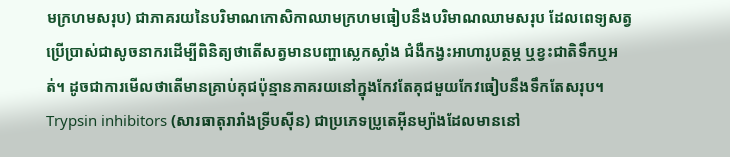មក្រហមសរុប) ជាភាគរយនៃបរិមាណកោសិកាឈាមក្រហមធៀបនឹងបរិមាណឈាមសរុប ដែលពេទ្យសត្វប្រើប្រាស់ជាសូចនាករដើម្បីពិនិត្យថាតើសត្វមានបញ្ហាស្លេកស្លាំង ជំងឺកង្វះអាហារូបត្ថម្ភ ឬខ្វះជាតិទឹកឬអត់។ ដូចជាការមើលថាតើមានគ្រាប់គុជប៉ុន្មានភាគរយនៅក្នុងកែវតែគុជមួយកែវធៀបនឹងទឹកតែសរុប។
Trypsin inhibitors (សារធាតុរារាំងទ្រីបស៊ីន) ជាប្រភេទប្រូតេអ៊ីនម្យ៉ាងដែលមាននៅ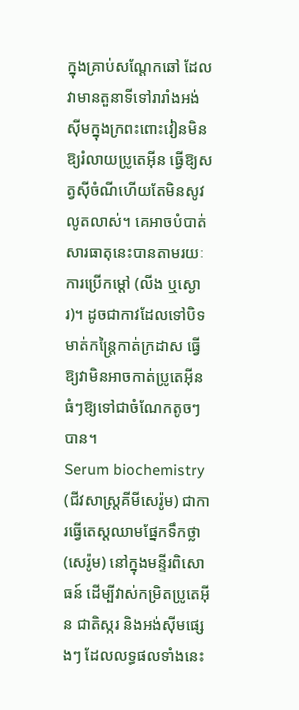ក្នុងគ្រាប់សណ្តែកឆៅ ដែលវាមានតួនាទីទៅរារាំងអង់ស៊ីមក្នុងក្រពះពោះវៀនមិនឱ្យរំលាយប្រូតេអ៊ីន ធ្វើឱ្យសត្វស៊ីចំណីហើយតែមិនសូវលូតលាស់។ គេអាចបំបាត់សារធាតុនេះបានតាមរយៈការប្រើកម្តៅ (លីង ឬស្ងោរ)។ ដូចជាកាវដែលទៅបិទមាត់កន្ត្រៃកាត់ក្រដាស ធ្វើឱ្យវាមិនអាចកាត់ប្រូតេអ៊ីនធំៗឱ្យទៅជាចំណែកតូចៗបាន។
Serum biochemistry (ជីវសាស្ត្រគីមីសេរ៉ូម) ជាការធ្វើតេស្តឈាមផ្នែកទឹកថ្លា (សេរ៉ូម) នៅក្នុងមន្ទីរពិសោធន៍ ដើម្បីវាស់កម្រិតប្រូតេអ៊ីន ជាតិស្ករ និងអង់ស៊ីមផ្សេងៗ ដែលលទ្ធផលទាំងនេះ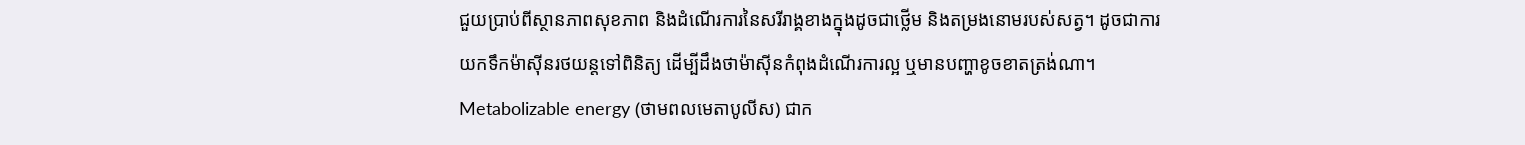ជួយប្រាប់ពីស្ថានភាពសុខភាព និងដំណើរការនៃសរីរាង្គខាងក្នុងដូចជាថ្លើម និងតម្រងនោមរបស់សត្វ។ ដូចជាការយកទឹកម៉ាស៊ីនរថយន្តទៅពិនិត្យ ដើម្បីដឹងថាម៉ាស៊ីនកំពុងដំណើរការល្អ ឬមានបញ្ហាខូចខាតត្រង់ណា។
Metabolizable energy (ថាមពលមេតាបូលីស) ជាក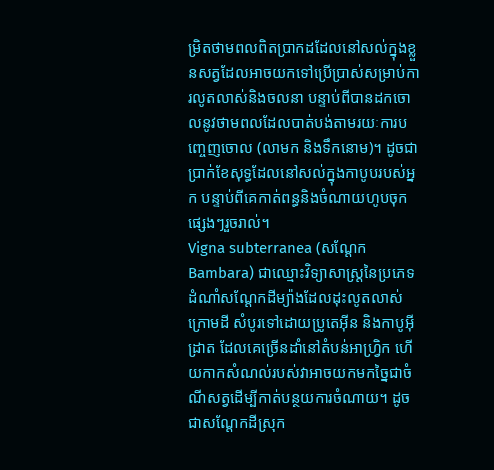ម្រិតថាមពលពិតប្រាកដដែលនៅសល់ក្នុងខ្លួនសត្វដែលអាចយកទៅប្រើប្រាស់សម្រាប់ការលូតលាស់និងចលនា បន្ទាប់ពីបានដកចោលនូវថាមពលដែលបាត់បង់តាមរយៈការបញ្ចេញចោល (លាមក និងទឹកនោម)។ ដូចជាប្រាក់ខែសុទ្ធដែលនៅសល់ក្នុងកាបូបរបស់អ្នក បន្ទាប់ពីគេកាត់ពន្ធនិងចំណាយហូបចុកផ្សេងៗរួចរាល់។
Vigna subterranea (សណ្តែក Bambara) ជាឈ្មោះវិទ្យាសាស្ត្រនៃប្រភេទដំណាំសណ្តែកដីម្យ៉ាងដែលដុះលូតលាស់ក្រោមដី សំបូរទៅដោយប្រូតេអ៊ីន និងកាបូអ៊ីដ្រាត ដែលគេច្រើនដាំនៅតំបន់អាហ្វ្រិក ហើយកាកសំណល់របស់វាអាចយកមកច្នៃជាចំណីសត្វដើម្បីកាត់បន្ថយការចំណាយ។ ដូចជាសណ្តែកដីស្រុក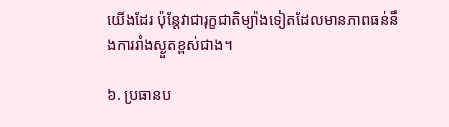យើងដែរ ប៉ុន្តែវាជារុក្ខជាតិម្យ៉ាងទៀតដែលមានភាពធន់នឹងការរាំងស្ងួតខ្ពស់ជាង។

៦. ប្រធានប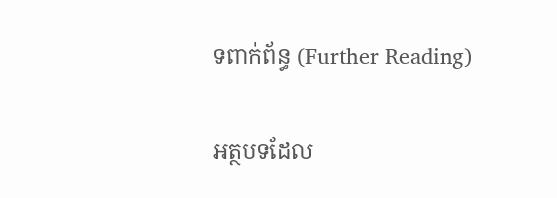ទពាក់ព័ន្ធ (Further Reading)

អត្ថបទដែល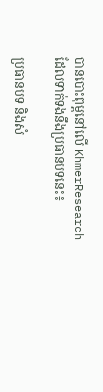បានបោះពុម្ពនៅលើ KhmerResearch ដែលទាក់ទងនឹងប្រធានបទនេះ៖

ប្រធានបទ និងសំ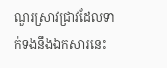ណួរស្រាវជ្រាវដែលទាក់ទងនឹងឯកសារនេះ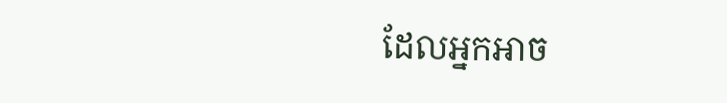ដែលអ្នកអាច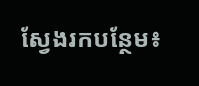ស្វែងរកបន្ថែម៖